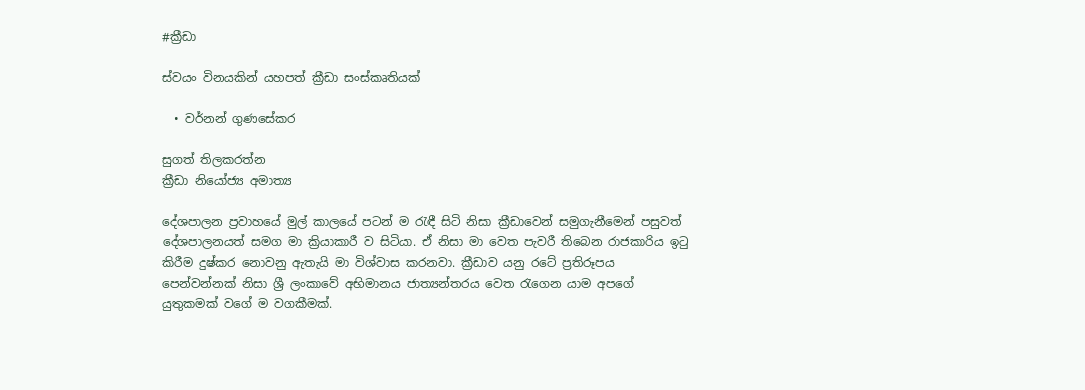#ක්‍රීඩා

ස්වයං විනයකින් යහපත් ක්‍රීඩා සංස්කෘතියක්

  • වර්නන් ගුණසේකර

සුගත් තිලකරත්න
ක්‍රීඩා නියෝජ්‍ය අමාත්‍ය

දේශපාලන ප්‍රවාහයේ මුල් කාලයේ පටන් ම රැඳී සිටි නිසා ක්‍රීඩාවෙන් සමුගැනීමෙන් පසුවත් දේශපාලනයත් සමග මා ක්‍රියාකාරී ව සිටියා. ඒ නිසා මා වෙත පැවරී තිබෙන රාජකාරිය ඉටු කිරීම දුෂ්කර නොවනු ඇතැයි මා විශ්වාස කරනවා. ක්‍රීඩාව යනු රටේ ප්‍රතිරූපය පෙන්වන්නක් නිසා ශ්‍රී ලංකාවේ අභිමානය ජාත්‍යන්තරය වෙත රැගෙන යාම අපගේ යුතුකමක් වගේ ම වගකීමක්.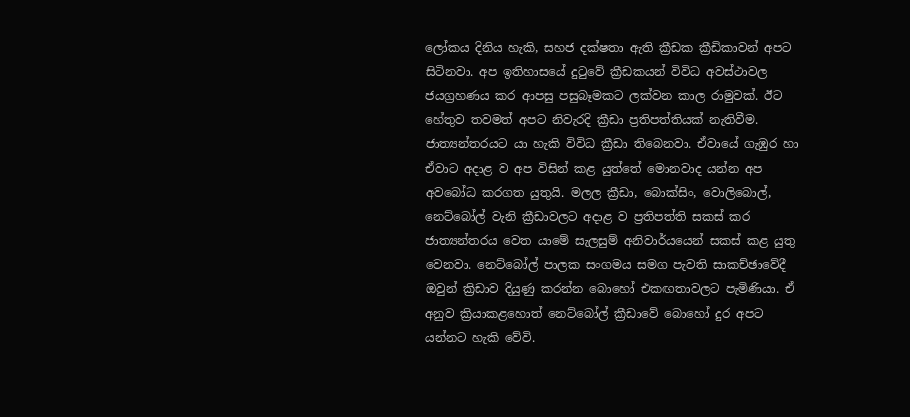ලෝකය දිනිය හැකි, සහජ දක්ෂතා ඇති ක්‍රීඩක ක්‍රීඩිකාවන් අපට සිටිනවා. අප ඉතිහාසයේ දුටුවේ ක්‍රීඩකයන් විවිධ අවස්ථාවල ජයග්‍රහණය කර ආපසු පසුබෑමකට ලක්වන කාල රාමුවක්. ඊට හේතුව තවමත් අපට නිවැරදි ක්‍රීඩා ප්‍රතිපත්තියක් නැතිවීම. ජාත්‍යන්තරයට යා හැකි විවිධ ක්‍රීඩා තිබෙනවා. ඒවායේ ගැඹුර හා ඒවාට අදාළ ව අප විසින් කළ යුත්තේ මොනවාද යන්න අප අවබෝධ කරගත යුතුයි. මලල ක්‍රීඩා, බොක්සිං, වොලිබොල්, නෙට්බෝල් වැනි ක්‍රීඩාවලට අදාළ ව ප්‍රතිපත්ති සකස් කර ජාත්‍යන්තරය වෙත යාමේ සැලසුම් අනිවාර්යයෙන් සකස් කළ යුතු වෙනවා. නෙට්බෝල් පාලක සංගමය සමග පැවති සාකච්ඡාවේදී ඔවුන් ක්‍රිඩාව දියුණු කරන්න බොහෝ එකඟතාවලට පැමිණියා. ඒ අනුව ක්‍රියාකළහොත් නෙට්බෝල් ක්‍රීඩාවේ බොහෝ දුර අපට යන්නට හැකි වේවි.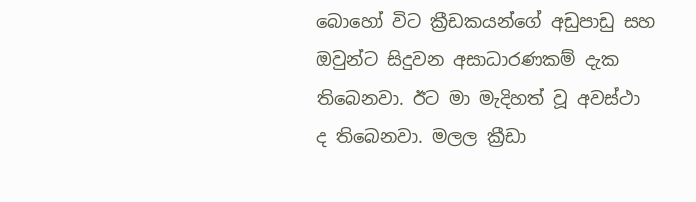බොහෝ විට ක්‍රීඩකයන්ගේ අඩුපාඩු සහ ඔවුන්ට සිදුවන අසාධාරණකම් දැක තිබෙනවා. ඊට මා මැදිහත් වූ අවස්ථා ද තිබෙනවා. මලල ක්‍රීඩා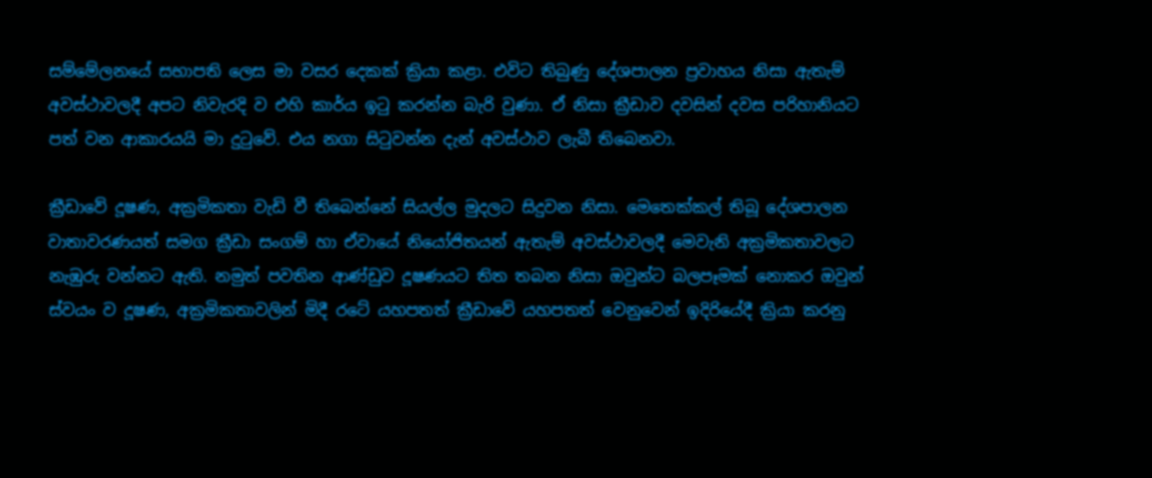සම්මේලනයේ සභාපති ලෙස මා වසර දෙකක් ක්‍රියා කළා. එවිට තිබුණු දේශපාලන ප්‍රවාහය නිසා ඇතැම් අවස්ථාවලදී අපට නිවැරදි ව එහි කාර්ය ඉටු කරන්න බැරි වුණා. ඒ නිසා ක්‍රීඩාව දවසින් දවස පරිහානියට පත් වන ආකාරයයි මා දුටුවේ. එය නගා සිටුවන්න දැන් අවස්ථාව ලැබී තිබෙනවා.

ක්‍රීඩාවේ දූෂණ, අක්‍රමිකතා වැඩි වී තිබෙන්නේ සියල්ල මුදලට සිදුවන නිසා. මෙතෙක්කල් තිබූ දේශපාලන වාතාවරණයත් සමග ක්‍රීඩා සංගම් හා ඒවායේ නියෝජිතයන් ඇතැම් අවස්ථාවලදී මෙවැනි අක්‍රමිකතාවලට නැඹුරු වන්නට ඇති. නමුත් පවතින ආණ්ඩුව දූෂණයට තිත තබන නිසා ඔවුන්ට බලපෑමක් නොකර ඔවුන් ස්වයං ව දූෂණ, අක්‍රමිකතාවලින් මිදී රටේ යහපතත් ක්‍රීඩාවේ යහපතත් වෙනුවෙන් ඉදිරියේදී ක්‍රියා කරනු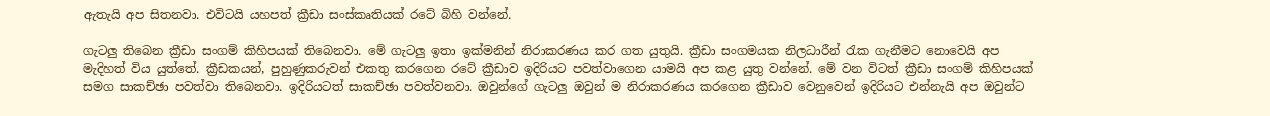ඇතැයි අප සිතනවා. එවිටයි යහපත් ක්‍රීඩා සංස්කෘතියක් රටේ බිහි වන්නේ.

ගැටලු‍ තිබෙන ක්‍රීඩා සංගම් කිහිපයක් තිබෙනවා. මේ ගැටලු‍ ඉතා ඉක්මනින් නිරාකරණය කර ගත යුතුයි. ක්‍රීඩා සංගමයක නිලධාරීන් රැක ගැනීමට නොවෙයි අප මැදිහත් විය යුත්තේ. ක්‍රීඩකයන්, පුහුණුකරුවන් එකතු කරගෙන රටේ ක්‍රීඩාව ඉදිරියට පවත්වාගෙන යාමයි අප කළ යුතු වන්නේ. මේ වන විටත් ක්‍රීඩා සංගම් කිහිපයක් සමග සාකච්ඡා පවත්වා තිබෙනවා. ඉදිරියටත් සාකච්ඡා පවත්වනවා. ඔවුන්ගේ ගැටලු‍ ඔවුන් ම නිරාකරණය කරගෙන ක්‍රීඩාව වෙනුවෙන් ඉදිරියට එන්නැයි අප ඔවුන්ට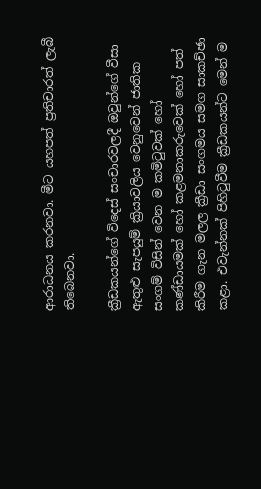ආරාධනය කරනවා. මීට යහපත් ප්‍රතිචාරත් ලැබී තිබෙනවා.

ක්‍රීඩකයන්ගේ විදෙස් සංචාරවලදී ඔවුන්ගේ වීසා ඇතුළු සැපයුම් ක්‍රියාවලිය වෙනුවෙන් ජාතික සංගම් විසින් වෙන ම කමිටුවක් හෝ කණ්ඩායමක් හෝ කළමනාකරුවෙක් හෝ පත් කිරීම ගැන මලල ක්‍රීඩා සංගමය සමග සාකච්ඡා කළා. එවැන්නක් පිහිටුවීම ක්‍රීඩකයන්ට මෙන් ම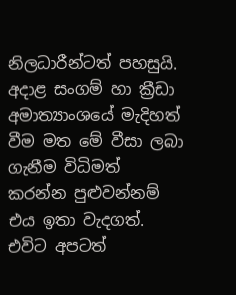නිලධාරීන්ටත් පහසුයි. අදාළ සංගම් හා ක්‍රීඩා අමාත්‍යාංශයේ මැදිහත් වීම මත මේ වීසා ලබා ගැනීම විධිමත් කරන්න පුළුවන්නම් එය ඉතා වැදගත්. එවිට අපටත්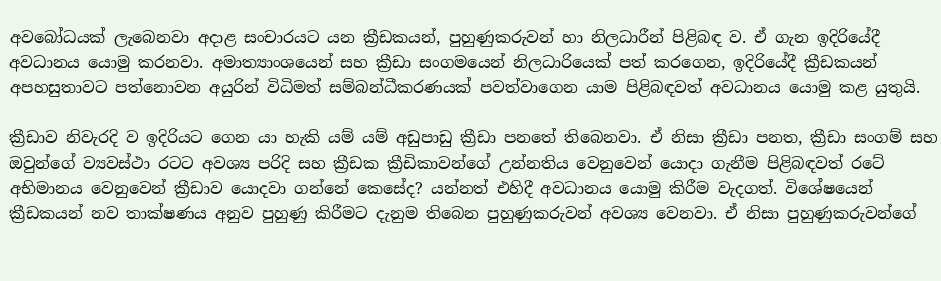අවබෝධයක් ලැබෙනවා අදාළ සංචාරයට යන ක්‍රීඩකයන්, පුහුණුකරුවන් හා නිලධාරීන් පිළිබඳ ව. ඒ ගැන ඉදිරියේදී අවධානය යොමු කරනවා. අමාත්‍යාංශයෙන් සහ ක්‍රීඩා සංගමයෙන් නිලධාරියෙක් පත් කරගෙන, ඉදිරියේදී ක්‍රීඩකයන් අපහසුතාවට පත්නොවන අයුරින් විධිමත් සම්බන්ධීකරණයක් පවත්වාගෙන යාම පිළිබඳවත් අවධානය යොමු කළ යුතුයි.

ක්‍රීඩාව නිවැරදි ව ඉදිරියට ගෙන යා හැකි යම් යම් අඩුපාඩු ක්‍රීඩා පනතේ තිබෙනවා. ඒ නිසා ක්‍රීඩා පනත, ක්‍රීඩා සංගම් සහ ඔවුන්ගේ ව්‍යවස්ථා රටට අවශ්‍ය පරිදි සහ ක්‍රීඩක ක්‍රීඩිකාවන්ගේ උන්නතිය වෙනුවෙන් යොදා ගැනීම පිළිබඳවත් රටේ අභිමානය වෙනුවෙන් ක්‍රීඩාව යොදවා ගන්නේ කෙසේද? යන්නත් එහිදී අවධානය යොමු කිරීම වැදගත්. විශේෂයෙන් ක්‍රීඩකයන් නව තාක්ෂණය අනුව පුහුණු කිරීමට දැනුම තිබෙන පුහුණුකරුවන් අවශ්‍ය වෙනවා. ඒ නිසා පුහුණුකරුවන්ගේ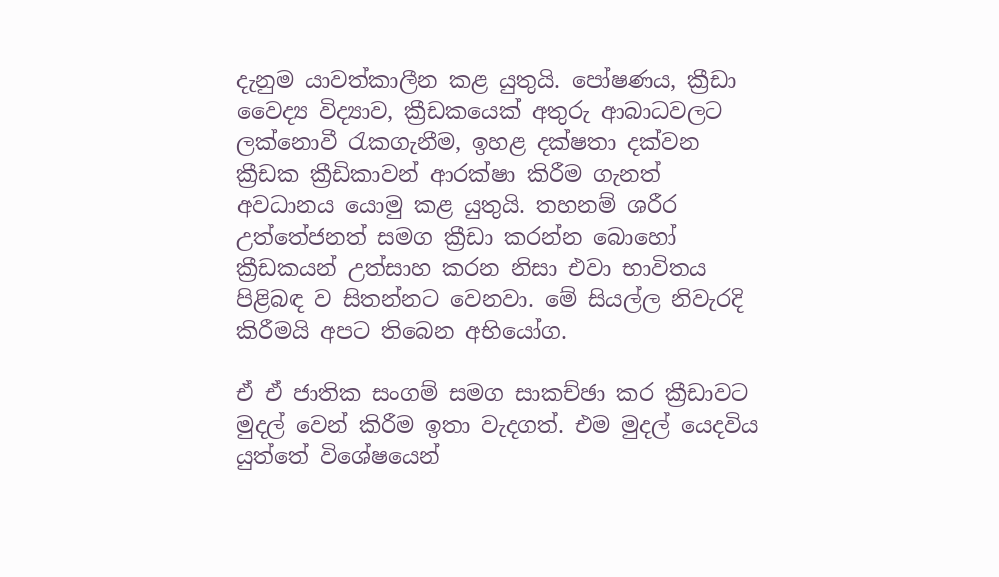දැනුම යාවත්කාලීන කළ යුතුයි. පෝෂණය, ක්‍රීඩා වෛද්‍ය විද්‍යාව, ක්‍රීඩකයෙක් අතුරු ආබාධවලට ලක්නොවී රැකගැනීම, ඉහළ දක්ෂතා දක්වන ක්‍රීඩක ක්‍රීඩිකාවන් ආරක්ෂා කිරීම ගැනත් අවධානය යොමු කළ යුතුයි. තහනම් ශරීර උත්තේජනත් සමග ක්‍රීඩා කරන්න බොහෝ ක්‍රීඩකයන් උත්සාහ කරන නිසා එවා භාවිතය පිළිබඳ ව සිතන්නට වෙනවා. මේ සියල්ල නිවැරදි කිරීමයි අපට තිබෙන අභියෝග.

ඒ ඒ ජාතික සංගම් සමග සාකච්ඡා කර ක්‍රීඩාවට මුදල් වෙන් කිරීම ඉතා වැදගත්. එම මුදල් යෙදවිය යුත්තේ විශේෂයෙන්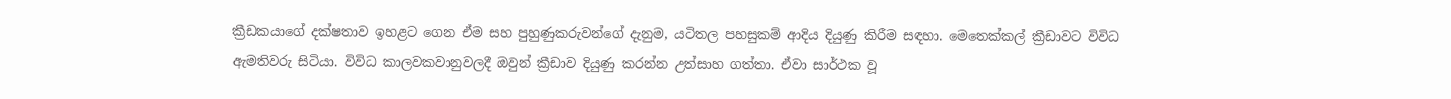ක්‍රීඩකයාගේ දක්ෂතාව ඉහළට ගෙන ඒම සහ පුහුණුකරුවන්ගේ දැනුම, යටිතල පහසුකම් ආදිය දියුණු කිරීම සඳහා. මෙතෙක්කල් ක්‍රීඩාවට විවිධ ඇමතිවරු සිටියා. විවිධ කාලවකවානුවලදී ඔවුන් ක්‍රීඩාව දියුණු කරන්න උත්සාහ ගත්තා. ඒවා සාර්ථක වූ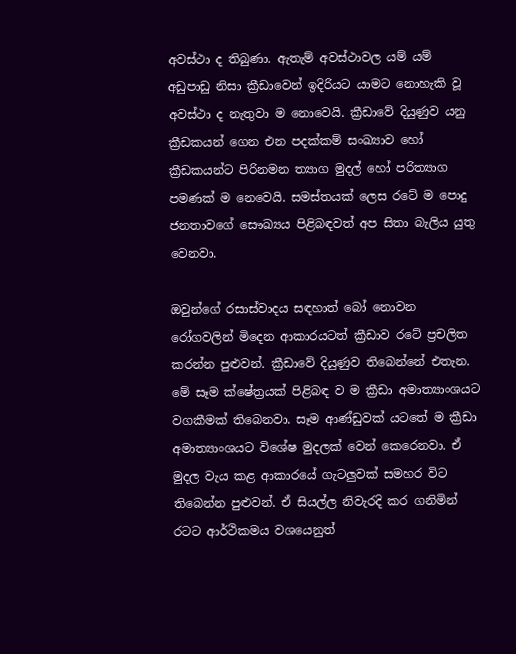අවස්ථා ද තිබුණා. ඇතැම් අවස්ථාවල යම් යම් අඩුපාඩු නිසා ක්‍රීඩාවෙන් ඉදිරියට යාමට නොහැකි වූ අවස්ථා ද නැතුවා ම නොවෙයි. ක්‍රීඩාවේ දියුණුව යනු ක්‍රීඩකයන්‌ ගෙන එන පදක්කම් සංඛ්‍යාව හෝ ක්‍රීඩකයන්ට පිරිනමන ත්‍යාග මුදල් හෝ පරිත්‍යාග පමණක් ම නෙවෙයි. සමස්තයක් ලෙස රටේ ම පොදු ජනතාවගේ සෞඛ්‍යය පිළිබඳවත් අප සිතා බැලිය යුතු වෙනවා.

ඔවුන්ගේ රසාස්වාදය සඳහාත් බෝ නොවන රෝගවලින් මිදෙන ආකාරයටත් ක්‍රීඩාව රටේ ප්‍රචලිත කරන්න පුළුවන්. ක්‍රීඩාවේ දියුණුව තිබෙන්නේ එතැන. මේ සෑම ක්ෂේත්‍රයක් පිළිබඳ ව ම ක්‍රීඩා අමාත්‍යාංශයට වගකීමක් තිබෙනවා. සෑම ආණ්ඩුවක් යටතේ ම ක්‍රීඩා අමාත්‍යාංශයට විශේෂ මුදලක් වෙන් කෙරෙනවා. ඒ මුදල වැය කළ ආකාරයේ ගැටලුවක් සමහර විට තිබෙන්න පුළුවන්. ඒ සියල්ල නිවැරදි කර ගනිමින් රටට ආර්ථිකමය වශයෙනුත්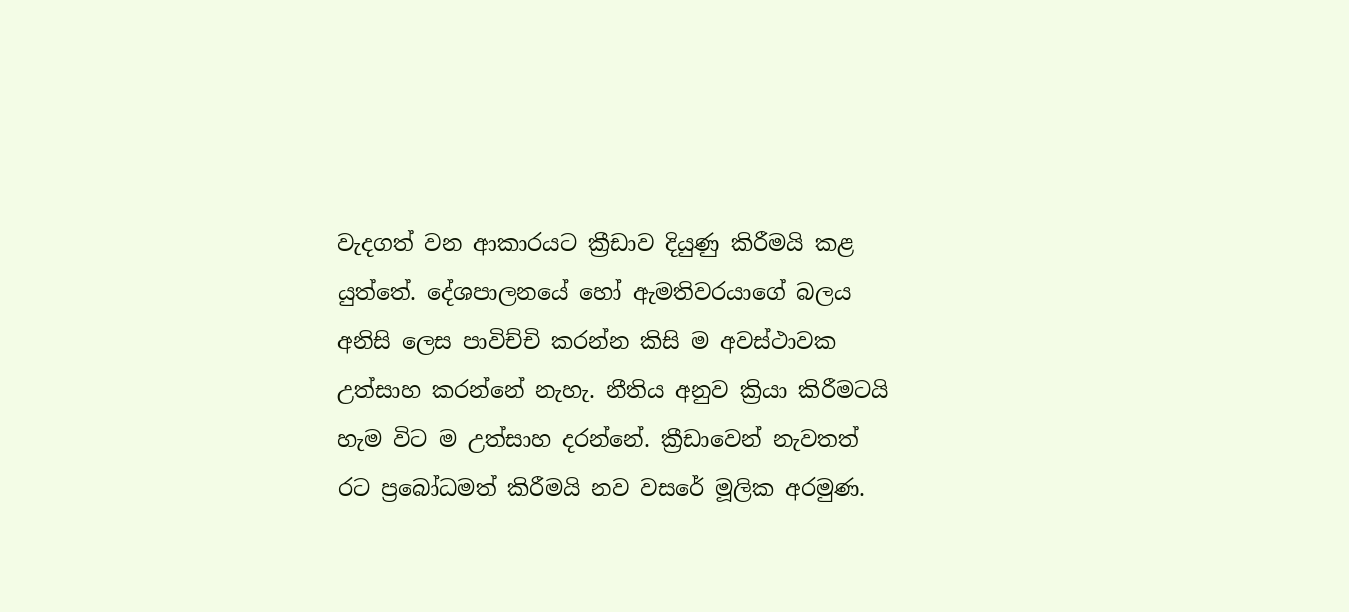වැදගත් වන ආකාරයට ක්‍රීඩාව දියුණු කිරීමයි කළ යුත්තේ. දේශපාලනයේ හෝ ඇමතිවරයාගේ බලය අනිසි ලෙස පාවිච්චි කරන්න කිසි ම අවස්ථාවක උත්සාහ කරන්නේ නැහැ. නීතිය අනුව ක්‍රියා කිරීමටයි හැම විට ම උත්සාහ දරන්නේ. ක්‍රීඩාවෙන් නැවතත් රට ප්‍රබෝධමත් කිරීමයි නව වසරේ මූලික අරමුණ.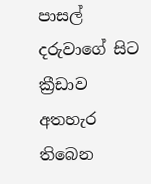පාසල් දරුවාගේ සිට ක්‍රීඩාව අතහැර තිබෙන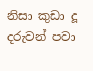නිසා කුඩා දූ දරුවන් පවා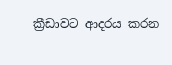ක්‍රීඩාවට ආදරය කරන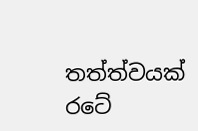තත්ත්වයක් රටේ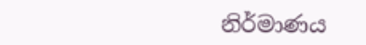නිර්මාණය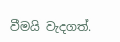වීමයි වැදගත්.